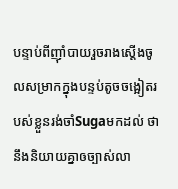បន្ទាប់ពីញុាំបាយរួចរាងស្ដើងចូលសម្រាកក្នុងបន្ទប់តូចចង្អៀតរបស់ខ្លួនរង់ចាំSugaមកដល់ ថានឹងនិយាយគ្នាឲច្បាស់លា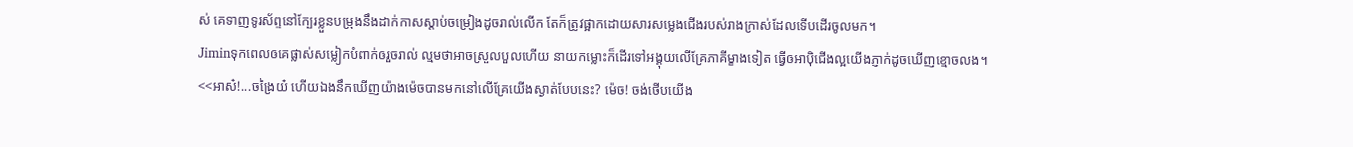ស់ គេទាញទូរស័ព្ទនៅក្បែរខ្លួនបម្រុងនឹងដាក់កាសស្ដាប់ចម្រៀងដូចរាល់លើក តែក៏ត្រូវផ្អាកដោយសារសម្លេងជើងរបស់រាងក្រាស់ដែលទើបដើរចូលមក។
Jiminទុកពេលឲគេផ្លាស់សម្លៀកបំពាក់ឲរួចរាល់ ល្មមថាអាចស្រួលបួលហើយ នាយកម្លោះក៏ដើរទៅអង្គុយលើគ្រែភាគីម្ខាងទៀត ធ្វើឲអាបុិជើងល្អយើងភ្ញាក់ដូចឃើញខ្មោចលង។
<<អាស៎!...ចង្រៃយ៎ ហើយឯងនឹកឃើញយ៉ាងម៉េចបានមកនៅលើគ្រែយើងស្ងាត់បែបនេះ? ម៉េច! ចង់ថើបយើង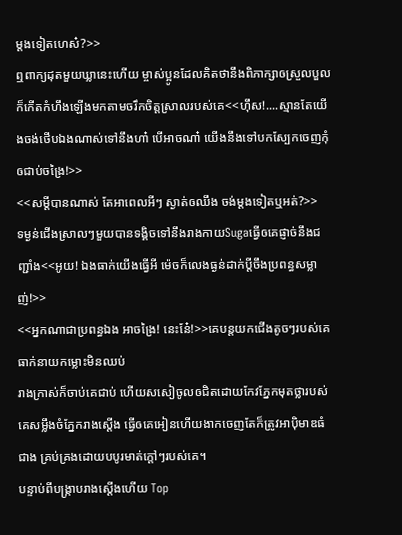ម្ដងទៀតហេស៎?>>
ឮពាក្យដុតមួយឃ្លានេះហើយ ម្ចាស់ប្អូនដែលគិតថានឹងពិភាក្សាឲស្រួលបួលក៏កើតកំហឹងឡើងមកតាមចរឹកចិត្តស្រាលរបស់គេ<<ហុឹស!....ស្មានតែយើងចង់ថើបឯងណាស់ទៅនឹងហា៎ បើអាចណា៎ យើងនឹងទៅបកស្បែកចេញកុំឲជាប់ចង្រៃ!>>
<<សម្ដីបានណាស់ តែអាពេលអីៗ ស្ងាត់ឲឈឹង ចង់ម្ដងទៀតឬអត់?>>
ទម្ងន់ជើងស្រាលៗមួយបានទង្គិចទៅនឹងរាងកាយSugaធ្វើឲគេផ្ញាច់នឹងជញ្ជាំង<<អូយ! ឯងធាក់យើងធ្វើអី ម៉េចក៏លេងធ្ងន់ដាក់ប្ដីចឹងប្រពន្ធសម្លាញ់!>>
<<អ្នកណាជាប្រពន្ធឯង អាចង្រៃ! នេះនែ៎!>>គេបន្តយកជើងតូចៗរបស់គេធាក់នាយកម្លោះមិនឈប់
រាងក្រាស់ក៏ចាប់គេជាប់ ហើយសសៀចូលឲជិតដោយកែវភ្នែកមុតថ្លារបស់គេសម្លឹងចំភ្នែករាងស្ដើង ធ្វើឲគេអៀនហើយងាកចេញតែក៏ត្រូវអាបុិមាឌធំជាង គ្រប់គ្រងដោយបបូរមាត់ក្ដៅៗរបស់គេ។
បន្ទាប់ពីបង្រ្កាបរាងស្ដើងហើយ Top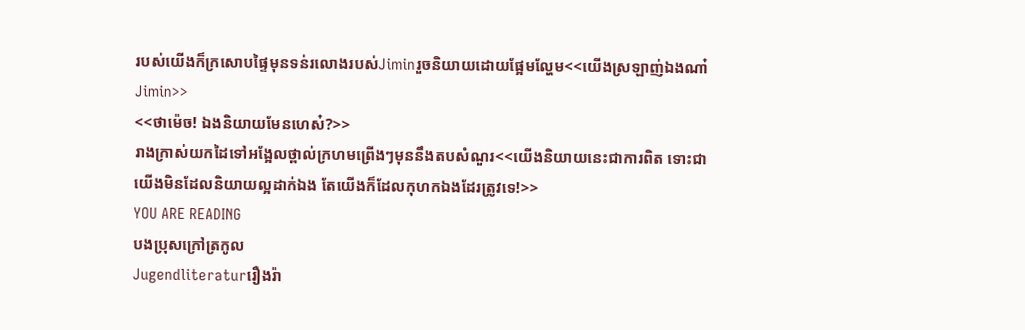របស់យើងក៏ក្រសោបផ្ទៃមុនទន់រលោងរបស់Jiminរួចនិយាយដោយផ្អែមល្ហែម<<យើងស្រឡាញ់ឯងណា៎Jimin>>
<<ថាម៉េច! ឯងនិយាយមែនហេស៎?>>
រាងក្រាស់យកដៃទៅអង្អែលថ្ពាល់ក្រហមព្រើងៗមុននឹងតបសំណួរ<<យើងនិយាយនេះជាការពិត ទោះជាយើងមិនដែលនិយាយល្អដាក់ឯង តែយើងក៏ដែលកុហកឯងដែរត្រូវទេ!>>
YOU ARE READING
បងប្រុសក្រៅត្រកូល
Jugendliteraturរឿងរ៉ា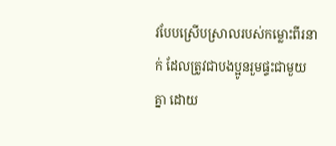វបែបស្រើបស្រាលរបស់កម្លោះពីរនាក់ ដែលត្រូវជាបងប្អូនរួមផ្ទះជាមួយគ្នា ដោយ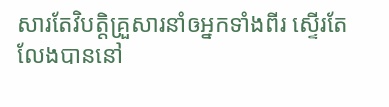សារតែវិបត្តិគ្រួសារនាំឲអ្នកទាំងពីរ ស្ទើរតែលែងបាននៅ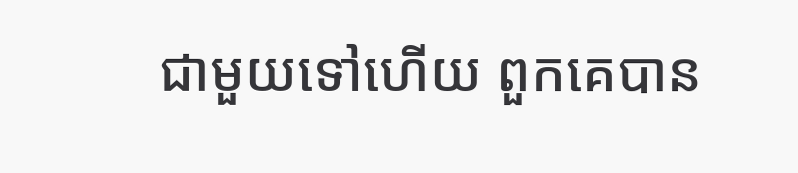ជាមួយទៅហើយ ពួកគេបាន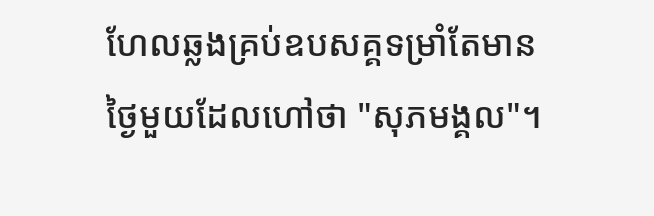ហែលឆ្លងគ្រប់ឧបសគ្គទម្រាំតែមានថ្ងៃមួយដែលហៅថា "សុភមង្គល"។